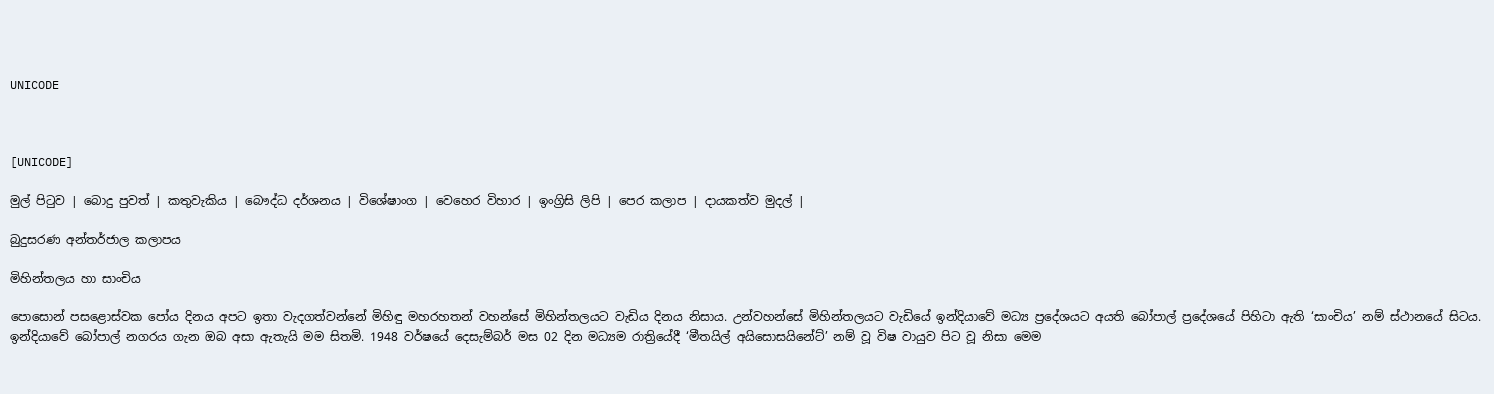UNICODE



[UNICODE]

මුල් පිටුව | බොදු පුවත් | කතුවැකිය | බෞද්ධ දර්ශනය | විශේෂාංග | වෙහෙර විහාර | ඉංග්‍රිසි ලිපි | පෙර කලාප | දායකත්ව මුදල් |

බුදුසරණ අන්තර්ජාල කලාපය

මිහින්තලය හා සාංචිය

පොසොන් පසළොස්වක පෝය දිනය අපට ඉතා වැදගත්වන්නේ මිහිඳු මහරහතන් වහන්සේ මිහින්තලයට වැඩිය දිනය නිසාය. උන්වහන්සේ මිහින්තලයට වැඩියේ ඉන්දියාවේ මධ්‍ය ප්‍රදේශයට අයති බෝපාල් ප්‍රදේශයේ පිහිටා ඇති ‘සාංචිය’ නම් ස්ථානයේ සිටය. ඉන්දියාවේ බෝපාල් නගරය ගැන ඔබ අසා ඇතැයි මම සිතමි. 1948 වර්ෂයේ දෙසැම්බර් මස 02 දින මධ්‍යම රාත්‍රියේදී ‘මීතයිල් අයිසොසයිනේට්’ නම් වූ විෂ වායුව පිට වූ නිසා මෙම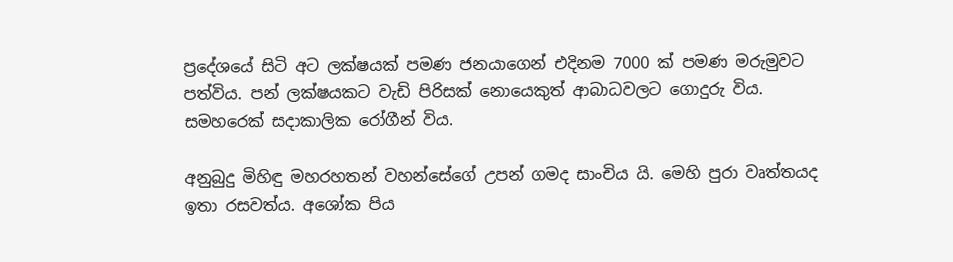ප්‍රදේශයේ සිටි අට ලක්ෂයක් පමණ ජනයාගෙන් එදිනම 7000 ක් පමණ මරුමුවට පත්විය. පන් ලක්ෂයකට වැඩි පිරිසක් නොයෙකුත් ආබාධවලට ගොදුරු විය. සමහරෙක් සදාකාලික රෝගීන් විය.

අනුබුදු මිහිඳු මහරහතන් වහන්සේගේ උපන් ගමද සාංචිය යි. මෙහි පුරා වෘත්තයද ඉතා රසවත්ය. අශෝක පිය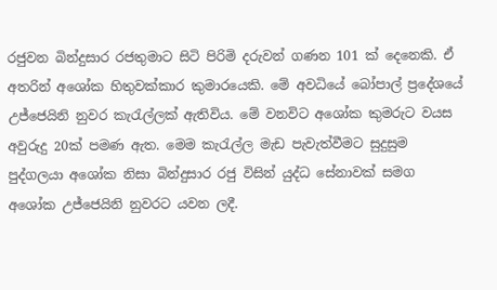රජුවන බින්දුසාර රජතුමාට සිටි පිරිමි දරුවන් ගණන 101 ක් දෙනෙකි. ඒ අතරින් අශෝක හිතුවක්කාර කුමාරයෙකි. මේ අවධියේ බෝපාල් ප්‍රදේශයේ උජ්ජෙයිනි නුවර කැරැල්ලක් ඇතිවිය. මේ වනවිට අශෝක කුමරුට වයස අවුරුදු 20ක් පමණ ඇත. මෙම කැරැල්ල මැඩ පැවැත්වීමට සුදුසුම පුද්ගලයා අශෝක නිසා බින්දුසාර රජු විසින් යුද්ධ සේනාවක් සමග අශෝක උජ්ජෙයිනි නුවරට යවන ලදී.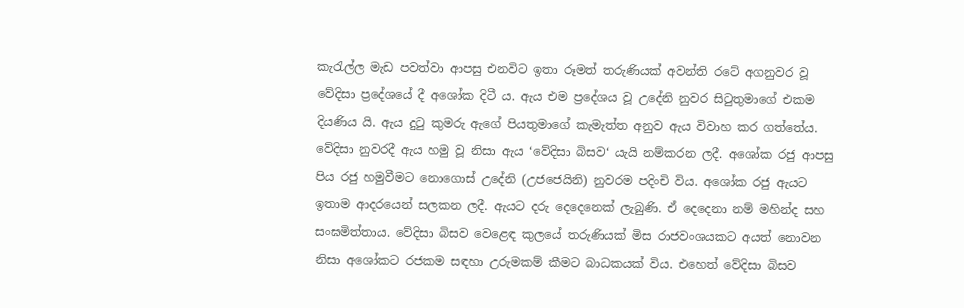කැරැල්ල මැඩ පවත්වා ආපසු එනවිට ඉතා රූමත් තරුණියක් අවන්ති රටේ අගනුවර වූ වේදිසා ප්‍රදේශයේ දී අශෝක දිටී ය. ඇය එම ප්‍රදේශය වූ උදේනි නුවර සිටුතුමාගේ එකම දියණිය යි. ඇය දුටු කුමරු ඇගේ පියතුමාගේ කැමැත්ත අනුව ඇය විවාහ කර ගත්තේය. වේදිසා නුවරදී ඇය හමු වූ නිසා ඇය ‘වේදිසා බිසව‘ යැයි නම්කරන ලදී. අශෝක රජු ආපසු පිය රජු හමුවීමට නොගොස් උදේනි (උජජෙයිනි) නුවරම පදිංචි විය. අශෝක රජු ඇයට ඉතාම ආදරයෙන් සලකන ලදී. ඇයට දරු දෙදෙනෙක් ලැබුණි. ඒ දෙදෙනා නම් මහින්ද සහ සංඝමිත්තාය. වේදිසා බිසව වෙළෙඳ කුලයේ තරුණියක් මිස රාජවංශයකට අයත් නොවන නිසා අශෝකට රජකම සඳහා උරුමකම් කීමට බාධකයක් විය. එහෙත් වේදිසා බිසව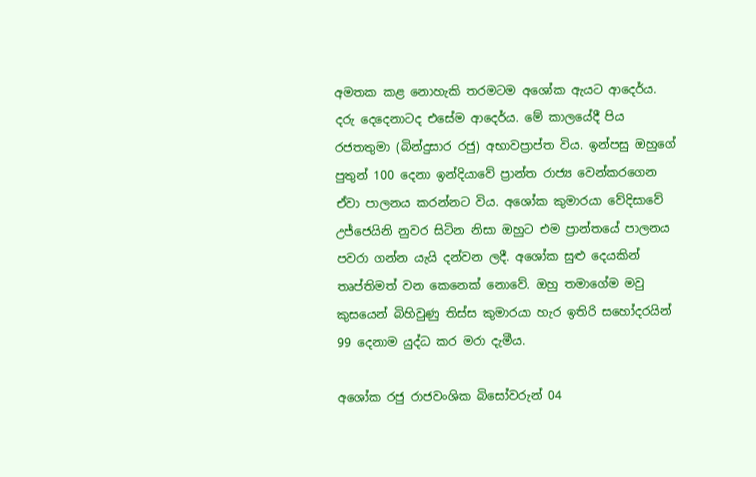අමතක කළ නොහැකි තරමටම අශෝක ඇයට ආදෙර්ය. දරු දෙදෙනාටද එසේම ආදෙර්ය. මේ කාලයේදී පිය රජතතුමා (බින්දුසාර රජු) අභාවප්‍රාප්ත විය. ඉන්පසු ඔහුගේ පුතුන් 100 දෙනා ඉන්දියාවේ ප්‍රාන්ත රාජ්‍ය වෙන්කරගෙන ඒවා පාලනය කරන්නට විය. අශෝක කුමාරයා වේදිසාවේ උජ්ජෙයිනි නුවර සිටින නිසා ඔහුට එම ප්‍රාන්තයේ පාලනය පවරා ගන්න යැයි දන්වන ලදී. අශෝක සුළු දෙයකින් තෘප්තිමත් වන කෙනෙක් නොවේ. ඔහු තමාගේම මවු කුසයෙන් බිහිවුණු තිස්ස කුමාරයා හැර ඉතිරි සහෝදරයින් 99 දෙනාම යුද්ධ කර මරා දැමීය.

අශෝක රජු රාජවංශික බිසෝවරුන් 04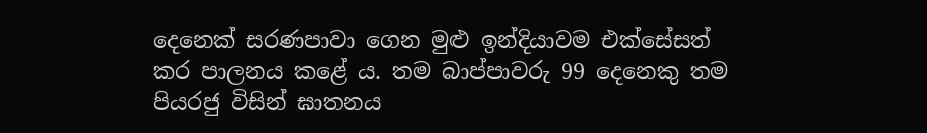දෙනෙක් සරණපාවා ගෙන මුළු ඉන්දියාවම එක්සේසත් කර පාලනය කළේ ය. තම බාප්පාවරු 99 දෙනෙකු තම පියරජු විසින් ඝාතනය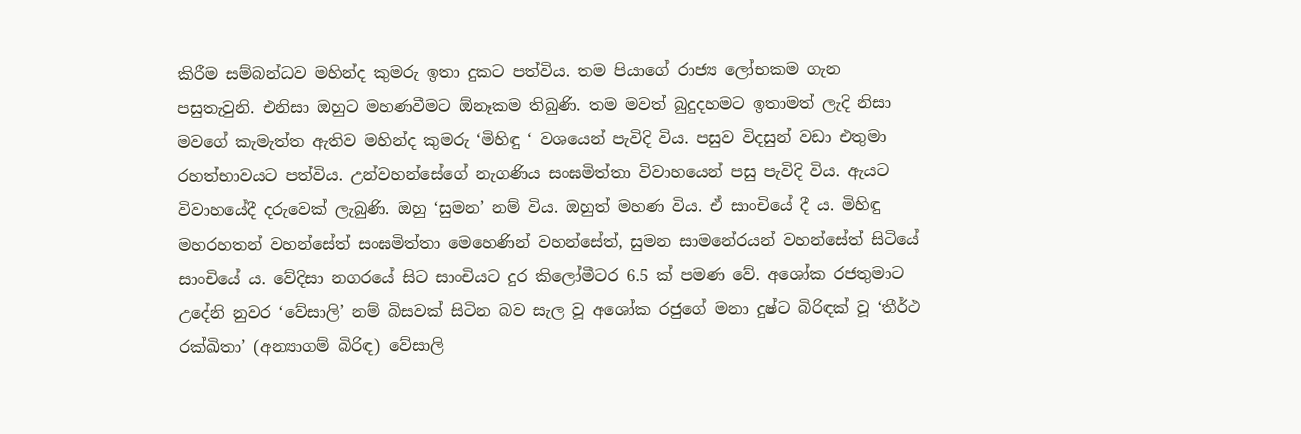කිරීම සම්බන්ධව මහින්ද කුමරු ඉතා දුකට පත්විය. තම පියාගේ රාජ්‍ය ලෝභකම ගැන පසුතැවුනි. එනිසා ඔහුට මහණවීමට ඕනෑකම තිබුණි. තම මවත් බුදුදහමට ඉතාමත් ලැදි නිසා මවගේ කැමැත්ත ඇතිව මහින්ද කුමරු ‘මිහිඳු ‘ වශයෙන් පැවිදි විය. පසුව විදසුන් වඩා එතුමා රහත්භාවයට පත්විය. උන්වහන්සේගේ නැගණිය සංඝමිත්තා විවාහයෙන් පසු පැවිදි විය. ඇයට විවාහයේදී දරුවෙක් ලැබුණි. ඔහු ‘සුමන’ නම් විය. ඔහුත් මහණ විය. ඒ සාංචියේ දී ය. මිහිඳු මහරහතන් වහන්සේත් සංඝමිත්තා මෙහෙණින් වහන්සේත්, සුමන සාමනේරයන් වහන්සේත් සිටියේ සාංචියේ ය. වේදිසා නගරයේ සිට සාංචියට දුර කිලෝමීටර 6.5 ක් පමණ වේ. අශෝක රජතුමාට උදේනි නුවර ‘වේසාලි’ නම් බිසවක් සිටින බව සැල වූ අශෝක රජුගේ මනා දුෂ්ට බිරිඳක් වූ ‘තීර්ථ රක්ඛිතා’ (අන්‍යාගම් බිරිඳ) වේසාලි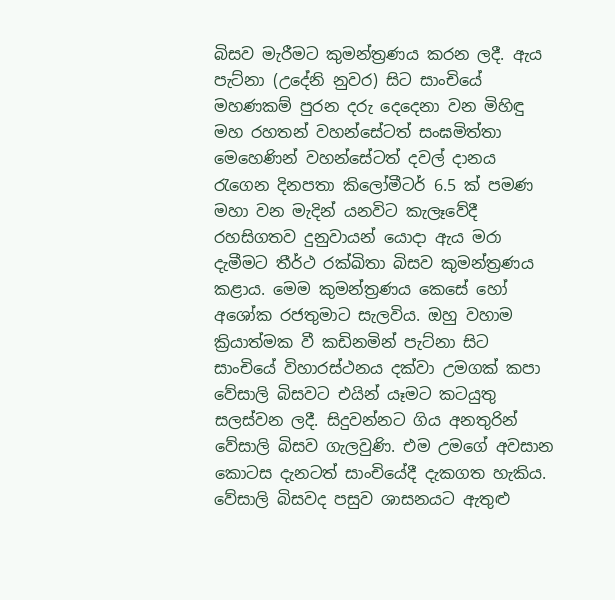බිසව මැරීමට කුමන්ත්‍රණය කරන ලදී. ඇය පැට්නා (උදේනි නුවර) සිට සාංචියේ මහණකම් පුරන දරු දෙදෙනා වන මිහිඳු මහ රහතන් වහන්සේටත් සංඝමිත්තා මෙහෙණින් වහන්සේටත් දවල් දානය රැගෙන දිනපතා කිලෝමීටර් 6.5 ක් පමණ මහා වන මැදින් යනවිට කැලෑවේදී රහසිගතව දුනුවායන් යොදා ඇය මරා දැමීමට තීර්ථ රක්ඛිතා බිසව කුමන්ත්‍රණය කළාය. මෙම කුමන්ත්‍රණය කෙසේ හෝ අශෝක රජතුමාට සැලවිය. ඔහු වහාම ක්‍රියාත්මක වී කඩිනමින් පැට්නා සිට සාංචියේ විහාරස්ථනය දක්වා උමගක් කපා වේසාලි බිසවට එයින් යෑමට කටයුතු සලස්වන ලදී. සිදුවන්නට ගිය අනතුරින් වේසාලි බිසව ගැලවුණි. එම උමගේ අවසාන කොටස දැනටත් සාංචියේදී දැකගත හැකිය. වේසාලි බිසවද පසුව ශාසනයට ඇතුළු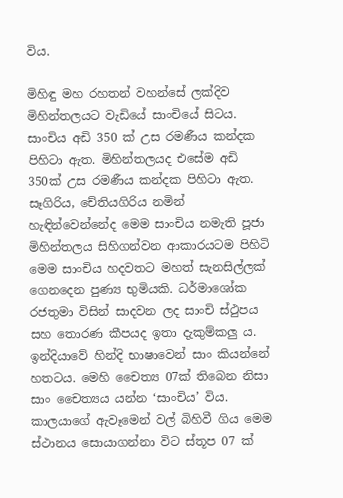විය.

මිහිඳු මහ රහතන් වහන්සේ ලක්දිව මිහින්තලයට වැඩියේ සාංචියේ සිටය. සාංචිය අඩි 350 ක් උස රමණීය කන්දක පිහිටා ඇත. මිහින්තලයද එසේම අඩි 350ක් උස රමණීය කන්දක පිහිටා ඇත. සෑගිරිය, චේතියගිරිය නමින් හැඳින්වෙන්නේද මෙම සාංචිය නමැති පූජා මිහින්තලය සිහිගන්වන ආකාරයටම පිහිටි මෙම සාංචිය හදවතට මහත් සැනසිල්ලක් ගෙනදෙන පුණ්‍ය භුමියකි. ධර්මාශෝක රජතුමා විසින් සාදවන ලද සාංචි ස්ථුපය සහ තොරණ කීපයද ඉතා දැකුම්කලු ය. ඉන්දියාවේ හින්දි භාෂාවෙන් සාං කියන්නේ හතටය. මෙහි චෛත්‍ය 07ක් තිබෙන නිසා සාං චෛත්‍යය යන්න ‘සාංචිය’ විය. කාලයාගේ ඇවෑමෙන් වල් බිහිවී ගිය මෙම ස්ථානය සොයාගන්නා විට ස්තූප 07 ක්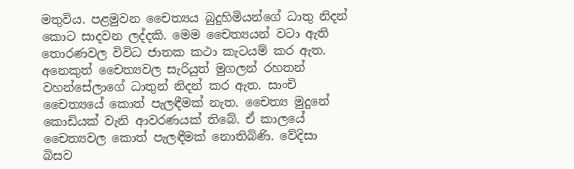මතුවිය. පළමුවන චෛත්‍යය බුදුහිමියන්ගේ ධාතු නිදන් කොට සාදවන ලද්දකි. මෙම චෛත්‍යයන් වටා ඇති තොරණවල විවිධ ජාතක කථා කැටයම් කර ඇත. අනෙකුත් චෛත්‍යවල සැරියුත් මුගලන් රහතන් වහන්සේලාගේ ධාතුන් නිදන් කර ඇත. සාංචි චෛත්‍යයේ කොත් පැලඳීමක් නැත. චෛත්‍ය මුදුනේ කොඩියක් වැනි ආවරණයක් තිබේ. ඒ කාලයේ චෛත්‍යවල කොත් පැලඳීමක් නොතිබිණි. වේදිසා බිසව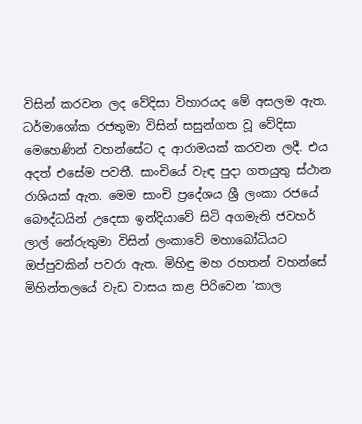විසින් කරවන ලද වේදිසා විහාරයද මේ අසලම ඇත. ධර්මාශෝක රජතුමා විසින් සසුන්ගත වූ වේදිසා මෙහෙණින් වහන්සේට ද ආරාමයක් කරවන ලදී. එය අදත් එසේම පවතී. සාංචියේ වැඳ පුදා ගතයුතු ස්ථාන රාශියක් ඇත. මෙම සාංචි ප්‍රදේශය ශ්‍රී ලංකා රජයේ බෞද්ධයින් උදෙසා ඉන්දියාවේ සිටි අගමැති ජවහර් ලාල් නේරුතුමා විසින් ලංකාවේ මහාබෝධියට ඔප්පුවකින් පවරා ඇත. මිහිඳු මහ රහතන් වහන්සේ මිහින්තලයේ වැඩ වාසය කළ පිරිවෙන ‘කාල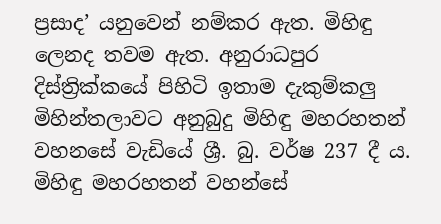ප්‍රසාද’ යනුවෙන් නම්කර ඇත. මිහිඳු ලෙනද තවම ඇත. අනුරාධපුර දිස්ත්‍රික්කයේ පිහිටි ඉතාම දැකුම්කලු මිහින්තලාවට අනුබුදු මිහිඳු මහරහතන් වහනසේ වැඩියේ ශ්‍රී. බු. වර්ෂ 237 දී ය. මිහිඳු මහරහතන් වහන්සේ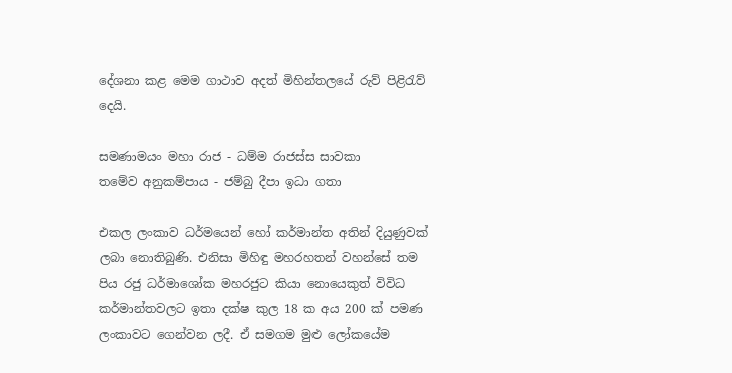දේශනා කළ මෙම ගාථාව අදත් මිහින්තලයේ රුව් පිළිරැව් දෙයි.

සමණාමයං මහා රාජ - ධම්ම රාජස්ස සාවකා
තමේව අනුකම්පාය - ජම්බු දීපා ඉධා ගතා

එකල ලංකාව ධර්මයෙන් හෝ කර්මාන්ත අතින් දියුණුවක් ලබා නොතිබුණි. එනිසා මිහිඳු මහරහතන් වහන්සේ තම පිය රජු ධර්මාශෝක මහරජුට කියා නොයෙකුත් විවිධ කර්මාන්තවලට ඉතා දක්ෂ කුල 18 ක අය 200 ක් පමණ ලංකාවට ගෙන්වන ලදී. ඒ සමගම මුළු ලෝකයේම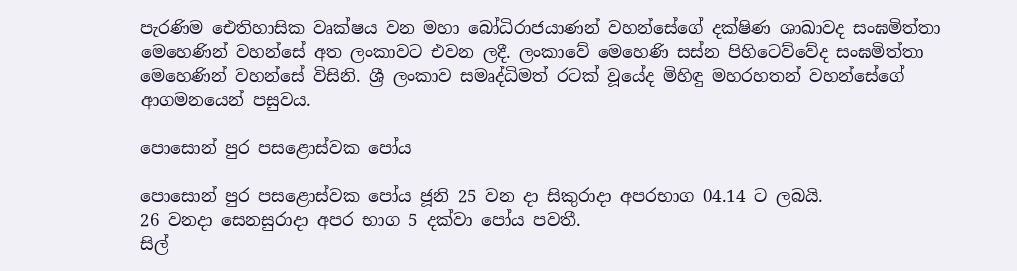පැරණිම ඓතිහාසික වෘක්ෂය වන මහා බෝධිරාජයාණන් වහන්සේගේ දක්ෂිණ ශාඛාවද සංඝමිත්තා මෙහෙණින් වහන්සේ අත ලංකාවට එවන ලදී. ලංකාවේ මෙහෙණි සස්න පිහිටෙව්වේද සංඝමිත්තා මෙහෙණින් වහන්සේ විසිනි. ශ්‍රී ලංකාව සමෘද්ධිමත් රටක් වූයේද මිහිඳු මහරහතන් වහන්සේගේ ආගමනයෙන් පසුවය.

පොසොන් පුර පසළොස්වක පෝය

පොසොන් පුර පසළොස්වක පෝය ජූනි 25 වන දා සිකුරාදා අපරභාග 04.14 ට ලබයි.
26 වනදා සෙනසුරාදා අපර භාග 5 දක්වා පෝය පවතී.
සිල්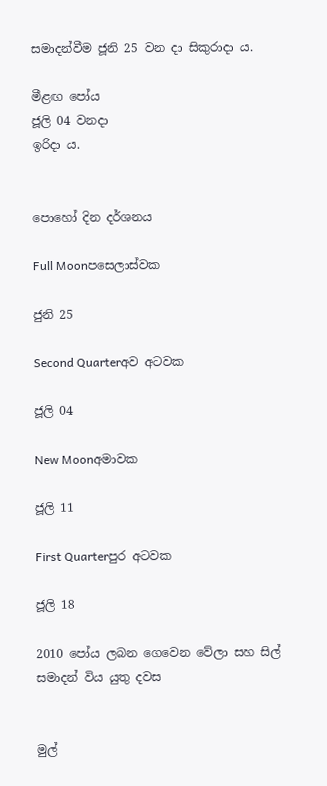සමාදන්වීම ජූනි 25 වන දා සිකුරාදා ය.

මීළඟ පෝය
ජූලි 04 වනදා
ඉරිදා ය.


පොහෝ දින දර්ශනය

Full Moonපසෙලාස්වක

ජුනි 25

Second Quarterඅව අටවක

ජූලි 04

New Moonඅමාවක

ජූලි 11

First Quarterපුර අටවක

ජූලි 18

2010 පෝය ලබන ගෙවෙන වේලා සහ සිල් සමාදන් විය යුතු දවස


මුල්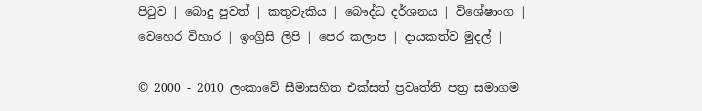පිටුව | බොදු පුවත් | කතුවැකිය | බෞද්ධ දර්ශනය | විශේෂාංග | වෙහෙර විහාර | ඉංග්‍රිසි ලිපි | පෙර කලාප | දායකත්ව මුදල් |

© 2000 - 2010 ලංකාවේ සීමාසහිත එක්සත් ප්‍රවෘත්ති පත්‍ර සමාගම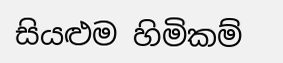සියළුම හිමිකම්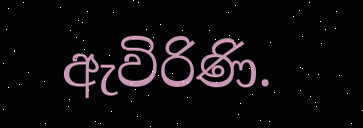ඇවිරිණි.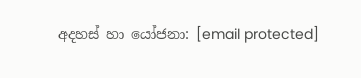අදහස් හා යෝජනා: [email protected]